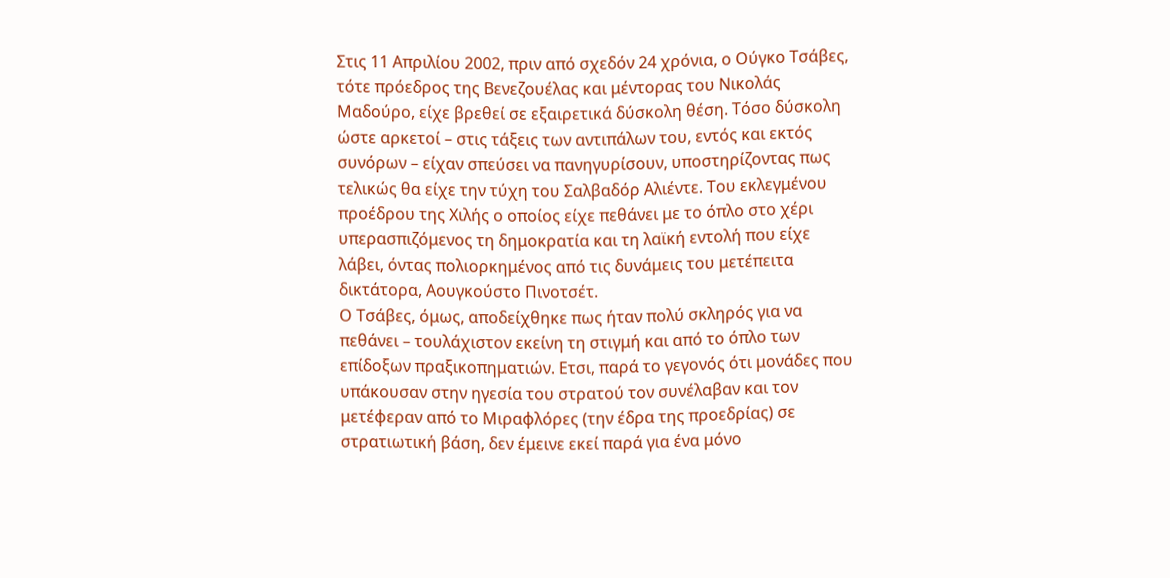Στις 11 Απριλίου 2002, πριν από σχεδόν 24 χρόνια, ο Ούγκο Τσάβες, τότε πρόεδρος της Βενεζουέλας και μέντορας του Νικολάς Μαδούρο, είχε βρεθεί σε εξαιρετικά δύσκολη θέση. Τόσο δύσκολη ώστε αρκετοί – στις τάξεις των αντιπάλων του, εντός και εκτός συνόρων – είχαν σπεύσει να πανηγυρίσουν, υποστηρίζοντας πως τελικώς θα είχε την τύχη του Σαλβαδόρ Αλιέντε. Του εκλεγμένου προέδρου της Χιλής ο οποίος είχε πεθάνει με το όπλο στο χέρι υπερασπιζόμενος τη δημοκρατία και τη λαϊκή εντολή που είχε λάβει, όντας πολιορκημένος από τις δυνάμεις του μετέπειτα δικτάτορα, Αουγκούστο Πινοτσέτ.
Ο Τσάβες, όμως, αποδείχθηκε πως ήταν πολύ σκληρός για να πεθάνει – τουλάχιστον εκείνη τη στιγμή και από το όπλο των επίδοξων πραξικοπηματιών. Ετσι, παρά το γεγονός ότι μονάδες που υπάκουσαν στην ηγεσία του στρατού τον συνέλαβαν και τον μετέφεραν από το Μιραφλόρες (την έδρα της προεδρίας) σε στρατιωτική βάση, δεν έμεινε εκεί παρά για ένα μόνο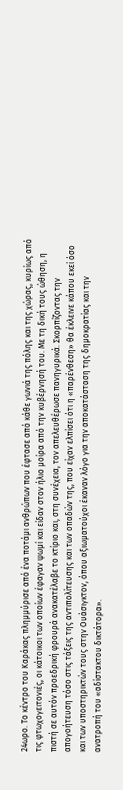24ωρο. Το κέντρο του Καράκας πλημμύρισε από ένα ποτάμι ανθρώπων που έφτασε από κάθε γωνιά της πόλης και της χώρας, κυρίως από τις φτωχογειτονιές, οι κάτοικοι των οποίων έφαγαν ψωμί και είδαν στον ήλιο μοίρα από την κυβέρνησή του. Με τη δική τους ώθηση, η πιστή σε αυτόν προεδρική φρουρά ανακατέλαβε το κτίριο και, στη συνέχεια, τον απελευθέρωσε πανηγυρικά. Σκορπίζοντας την απογοήτευση τόσο στις τάξεις της αντιπολίτευσης και των οπαδών της, που είχαν ελπίσει ότι η «παρένθεση» θα έκλεινε κάπου εκεί όσο και των υποστηρικτών τους στην Ουάσιγκτον, όπου αξιωματούχοι έκαναν λόγο για την αποκατάσταση της δημοκρατίας και την ανατροπή του «αδίστακτου δικτάτορα».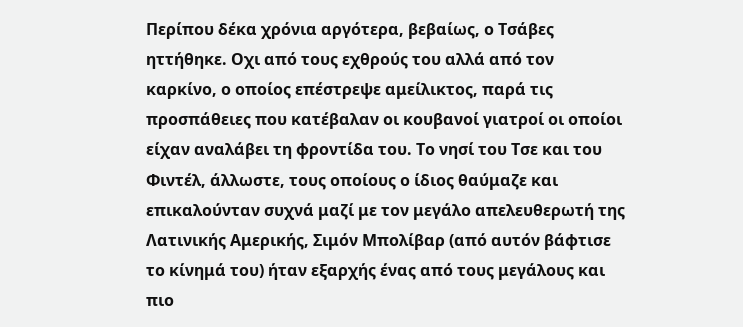Περίπου δέκα χρόνια αργότερα, βεβαίως, ο Τσάβες ηττήθηκε. Οχι από τους εχθρούς του αλλά από τον καρκίνο, ο οποίος επέστρεψε αμείλικτος, παρά τις προσπάθειες που κατέβαλαν οι κουβανοί γιατροί οι οποίοι είχαν αναλάβει τη φροντίδα του. Το νησί του Τσε και του Φιντέλ, άλλωστε, τους οποίους ο ίδιος θαύμαζε και επικαλούνταν συχνά μαζί με τον μεγάλο απελευθερωτή της Λατινικής Αμερικής, Σιμόν Μπολίβαρ (από αυτόν βάφτισε το κίνημά του) ήταν εξαρχής ένας από τους μεγάλους και πιο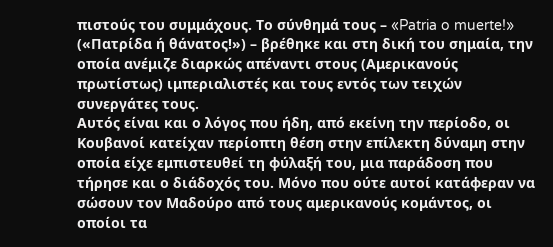πιστούς του συμμάχους. Το σύνθημά τους – «Patria o muerte!» («Πατρίδα ή θάνατος!») – βρέθηκε και στη δική του σημαία, την οποία ανέμιζε διαρκώς απέναντι στους (Αμερικανούς πρωτίστως) ιμπεριαλιστές και τους εντός των τειχών συνεργάτες τους.
Αυτός είναι και ο λόγος που ήδη, από εκείνη την περίοδο, οι Κουβανοί κατείχαν περίοπτη θέση στην επίλεκτη δύναμη στην οποία είχε εμπιστευθεί τη φύλαξή του, μια παράδοση που τήρησε και ο διάδοχός του. Μόνο που ούτε αυτοί κατάφεραν να σώσουν τον Μαδούρο από τους αμερικανούς κομάντος, οι οποίοι τα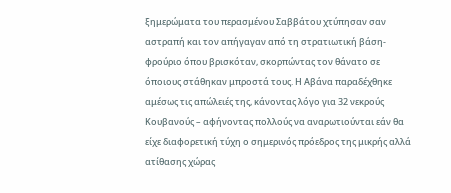ξημερώματα του περασμένου Σαββάτου χτύπησαν σαν αστραπή και τον απήγαγαν από τη στρατιωτική βάση-φρούριο όπου βρισκόταν, σκορπώντας τον θάνατο σε όποιους στάθηκαν μπροστά τους. Η Αβάνα παραδέχθηκε αμέσως τις απώλειές της, κάνοντας λόγο για 32 νεκρούς Κουβανούς – αφήνοντας πολλούς να αναρωτιούνται εάν θα είχε διαφορετική τύχη ο σημερινός πρόεδρος της μικρής αλλά ατίθασης χώρας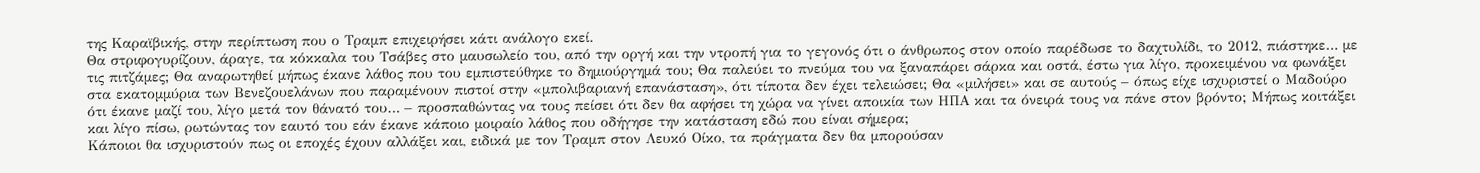της Καραϊβικής, στην περίπτωση που ο Τραμπ επιχειρήσει κάτι ανάλογο εκεί.
Θα στριφογυρίζουν, άραγε, τα κόκκαλα του Τσάβες στο μαυσωλείο του, από την οργή και την ντροπή για το γεγονός ότι ο άνθρωπος στον οποίο παρέδωσε το δαχτυλίδι, το 2012, πιάστηκε… με τις πιτζάμες; Θα αναρωτηθεί μήπως έκανε λάθος που του εμπιστεύθηκε το δημιούργημά του; Θα παλεύει το πνεύμα του να ξαναπάρει σάρκα και οστά, έστω για λίγο, προκειμένου να φωνάξει στα εκατομμύρια των Βενεζουελάνων που παραμένουν πιστοί στην «μπολιβαριανή επανάσταση», ότι τίποτα δεν έχει τελειώσει; Θα «μιλήσει» και σε αυτούς – όπως είχε ισχυριστεί ο Μαδούρο ότι έκανε μαζί του, λίγο μετά τον θάνατό του… – προσπαθώντας να τους πείσει ότι δεν θα αφήσει τη χώρα να γίνει αποικία των ΗΠΑ και τα όνειρά τους να πάνε στον βρόντο; Μήπως κοιτάξει και λίγο πίσω, ρωτώντας τον εαυτό του εάν έκανε κάποιο μοιραίο λάθος που οδήγησε την κατάσταση εδώ που είναι σήμερα;
Κάποιοι θα ισχυριστούν πως οι εποχές έχουν αλλάξει και, ειδικά με τον Τραμπ στον Λευκό Οίκο, τα πράγματα δεν θα μπορούσαν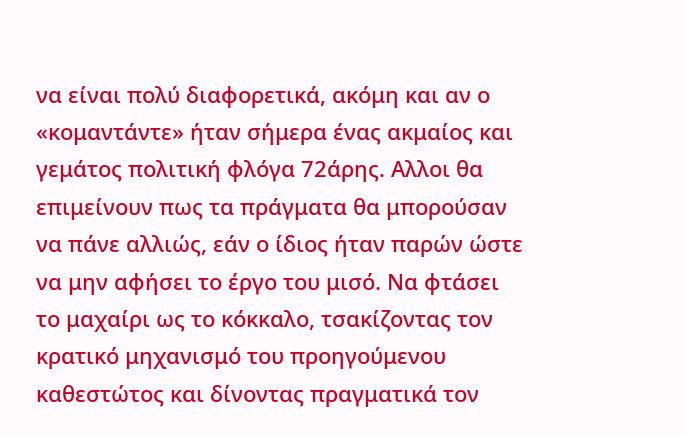να είναι πολύ διαφορετικά, ακόμη και αν ο «κομαντάντε» ήταν σήμερα ένας ακμαίος και γεμάτος πολιτική φλόγα 72άρης. Αλλοι θα επιμείνουν πως τα πράγματα θα μπορούσαν να πάνε αλλιώς, εάν ο ίδιος ήταν παρών ώστε να μην αφήσει το έργο του μισό. Να φτάσει το μαχαίρι ως το κόκκαλο, τσακίζοντας τον κρατικό μηχανισμό του προηγούμενου καθεστώτος και δίνοντας πραγματικά τον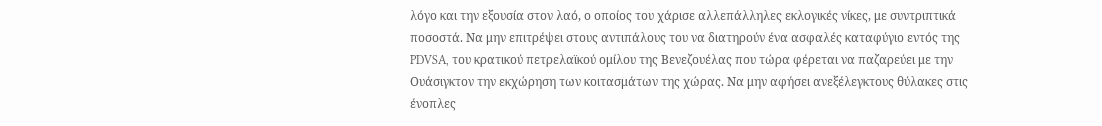λόγο και την εξουσία στον λαό, ο οποίος του χάρισε αλλεπάλληλες εκλογικές νίκες, με συντριπτικά ποσοστά. Να μην επιτρέψει στους αντιπάλους του να διατηρούν ένα ασφαλές καταφύγιο εντός της PDVSA, του κρατικού πετρελαϊκού ομίλου της Βενεζουέλας που τώρα φέρεται να παζαρεύει με την Ουάσιγκτον την εκχώρηση των κοιτασμάτων της χώρας. Να μην αφήσει ανεξέλεγκτους θύλακες στις ένοπλες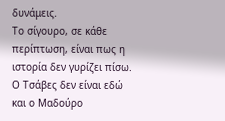δυνάμεις.
Το σίγουρο, σε κάθε περίπτωση, είναι πως η ιστορία δεν γυρίζει πίσω. Ο Τσάβες δεν είναι εδώ και ο Μαδούρο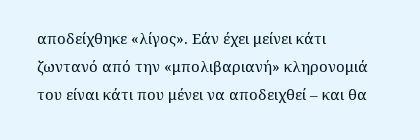αποδείχθηκε «λίγος». Εάν έχει μείνει κάτι ζωντανό από την «μπολιβαριανή» κληρονομιά του είναι κάτι που μένει να αποδειχθεί – και θα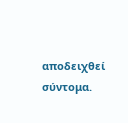αποδειχθεί σύντομα.